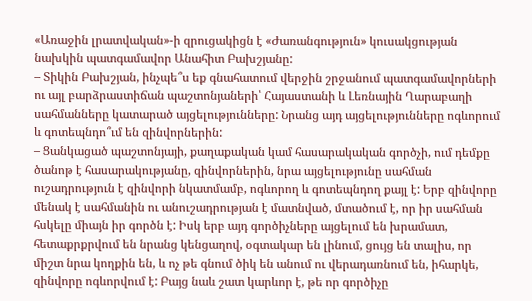«Առաջին լրատվական»-ի զրուցակիցն է «Ժառանգություն» կուսակցության նախկին պատգամավոր Անահիտ Բախշյանը:
– Տիկին Բախշյան, ինչպե՞ս եք գնահատում վերջին շրջանում պատգամավորների ու այլ բարձրաստիճան պաշտոնյաների՝ Հայաստանի և Լեռնային Ղարաբաղի սահմանները կատարած այցելությունները: Նրանց այդ այցելությունները ոգևորում և գոտեպնդո՞ւմ են զինվորներին:
– Ցանկացած պաշտոնյայի, քաղաքական կամ հասարակական գործչի, ում դեմքը ծանոթ է հասարակությանը, զինվորներին, նրա այցելությունը սահման ուշադրություն է զինվորի նկատմամբ, ոգևորող և գոտեպնդող քայլ է: Երբ զինվորը մենակ է սահմանին ու անուշադրության է մատնված, մտածում է, որ իր սահման հսկելը միայն իր գործն է: Իսկ երբ այդ գործիչները այցելում են խրամատ, հետաքրքրվում են նրանց կենցաղով, օգտակար են լինում, ցույց են տալիս, որ միշտ նրա կողքին են, և ոչ թե գնում ծիկ են անում ու վերադառնում են, իհարկե, զինվորը ոգևորվում է: Բայց նաև շատ կարևոր է, թե որ գործիչը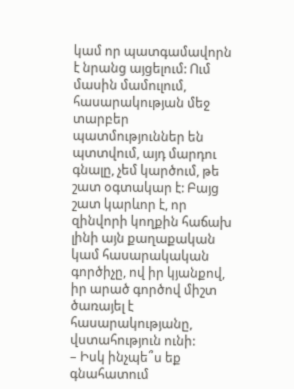կամ որ պատգամավորն է նրանց այցելում: Ում մասին մամուլում, հասարակության մեջ տարբեր պատմություններ են պտտվում, այդ մարդու գնալը, չեմ կարծում, թե շատ օգտակար է: Բայց շատ կարևոր է, որ զինվորի կողքին հաճախ լինի այն քաղաքական կամ հասարակական գործիչը, ով իր կյանքով, իր արած գործով միշտ ծառայել է հասարակությանը, վստահություն ունի:
– Իսկ ինչպե՞ս եք գնահատում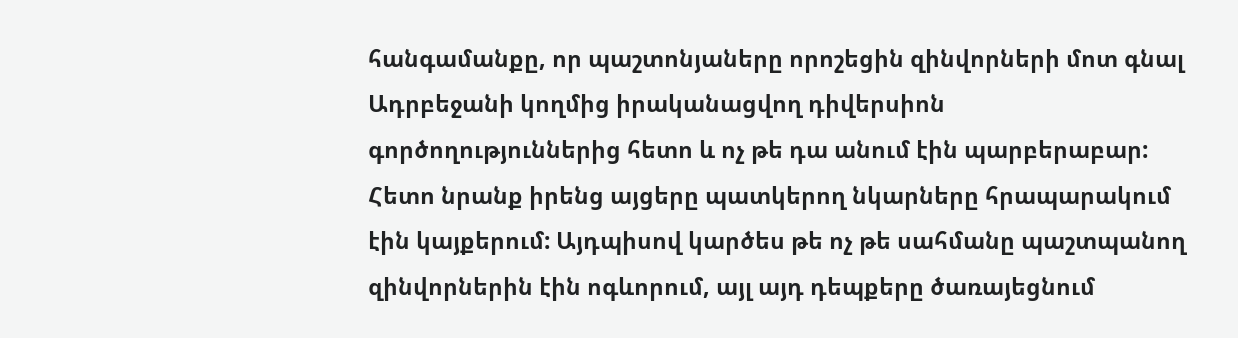հանգամանքը, որ պաշտոնյաները որոշեցին զինվորների մոտ գնալ Ադրբեջանի կողմից իրականացվող դիվերսիոն գործողություններից հետո և ոչ թե դա անում էին պարբերաբար: Հետո նրանք իրենց այցերը պատկերող նկարները հրապարակում էին կայքերում: Այդպիսով կարծես թե ոչ թե սահմանը պաշտպանող զինվորներին էին ոգևորում, այլ այդ դեպքերը ծառայեցնում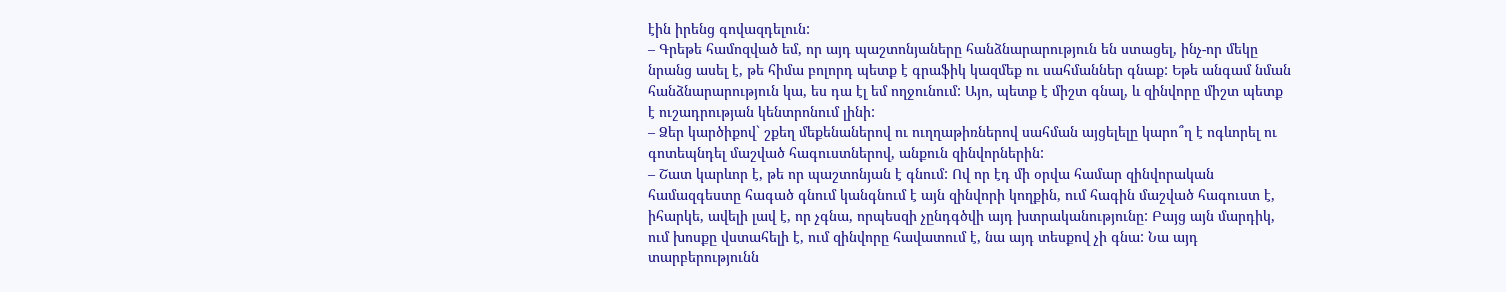էին իրենց գովազդելուն:
– Գրեթե համոզված եմ, որ այդ պաշտոնյաները հանձնարարություն են ստացել, ինչ-որ մեկը նրանց ասել է, թե հիմա բոլորդ պետք է գրաֆիկ կազմեք ու սահմաններ գնաք: Եթե անգամ նման հանձնարարություն կա, ես դա էլ եմ ողջունում: Այո, պետք է միշտ գնալ, և զինվորը միշտ պետք է ուշադրության կենտրոնում լինի:
– Ձեր կարծիքով` շքեղ մեքենաներով ու ուղղաթիռներով սահման այցելելը կարո՞ղ է ոգևորել ու գոտեպնդել մաշված հագուստներով, անքուն զինվորներին:
– Շատ կարևոր է, թե որ պաշտոնյան է գնում: Ով որ էդ մի օրվա համար զինվորական համազգեստը հագած գնում կանգնում է այն զինվորի կողքին, ում հագին մաշված հագուստ է, իհարկե, ավելի լավ է, որ չգնա, որպեսզի չընդգծվի այդ խտրականությունը: Բայց այն մարդիկ, ում խոսքը վստահելի է, ում զինվորը հավատում է, նա այդ տեսքով չի գնա: Նա այդ տարբերությունն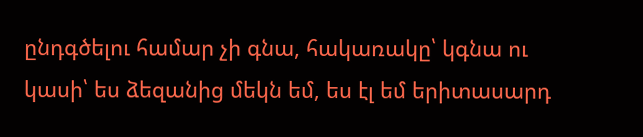ընդգծելու համար չի գնա, հակառակը՝ կգնա ու կասի՝ ես ձեզանից մեկն եմ, ես էլ եմ երիտասարդ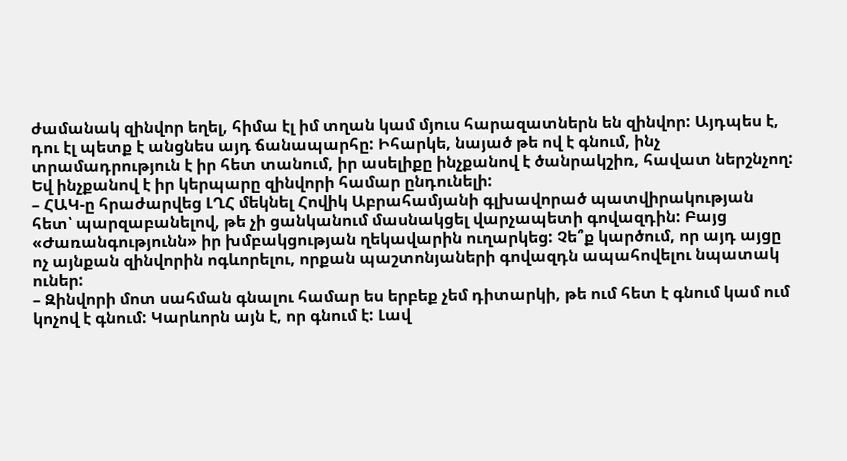ժամանակ զինվոր եղել, հիմա էլ իմ տղան կամ մյուս հարազատներն են զինվոր: Այդպես է, դու էլ պետք է անցնես այդ ճանապարհը: Իհարկե, նայած թե ով է գնում, ինչ տրամադրություն է իր հետ տանում, իր ասելիքը ինչքանով է ծանրակշիռ, հավատ ներշնչող: Եվ ինչքանով է իր կերպարը զինվորի համար ընդունելի:
– ՀԱԿ-ը հրաժարվեց ԼՂՀ մեկնել Հովիկ Աբրահամյանի գլխավորած պատվիրակության հետ՝ պարզաբանելով, թե չի ցանկանում մասնակցել վարչապետի գովազդին: Բայց «Ժառանգությունն» իր խմբակցության ղեկավարին ուղարկեց: Չե՞ք կարծում, որ այդ այցը ոչ այնքան զինվորին ոգևորելու, որքան պաշտոնյաների գովազդն ապահովելու նպատակ ուներ:
– Զինվորի մոտ սահման գնալու համար ես երբեք չեմ դիտարկի, թե ում հետ է գնում կամ ում կոչով է գնում: Կարևորն այն է, որ գնում է: Լավ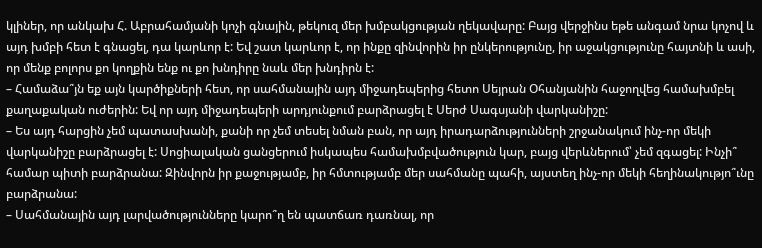կլիներ, որ անկախ Հ. Աբրահամյանի կոչի գնային, թեկուզ մեր խմբակցության ղեկավարը: Բայց վերջինս եթե անգամ նրա կոչով և այդ խմբի հետ է գնացել, դա կարևոր է: Եվ շատ կարևոր է, որ ինքը զինվորին իր ընկերությունը, իր աջակցությունը հայտնի և ասի, որ մենք բոլորս քո կողքին ենք ու քո խնդիրը նաև մեր խնդիրն է:
– Համաձա՞յն եք այն կարծիքների հետ, որ սահմանային այդ միջադեպերից հետո Սեյրան Օհանյանին հաջողվեց համախմբել քաղաքական ուժերին: Եվ որ այդ միջադեպերի արդյունքում բարձրացել է Սերժ Սագսյանի վարկանիշը:
– Ես այդ հարցին չեմ պատասխանի, քանի որ չեմ տեսել նման բան, որ այդ իրադարձությունների շրջանակում ինչ-որ մեկի վարկանիշը բարձրացել է: Սոցիալական ցանցերում իսկապես համախմբվածություն կար, բայց վերևներում՝ չեմ զգացել: Ինչի՞ համար պիտի բարձրանա: Զինվորն իր քաջությամբ, իր հմտությամբ մեր սահմանը պահի, այստեղ ինչ-որ մեկի հեղինակությո՞ւնը բարձրանա:
– Սահմանային այդ լարվածությունները կարո՞ղ են պատճառ դառնալ, որ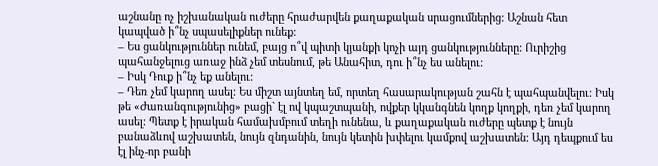աշնանը ոչ իշխանական ուժերը հրաժարվեն քաղաքական սրացումներից: Աշնան հետ կապված ի՞նչ սպասելիքներ ունեք:
– Ես ցանկություններ ունեմ, բայց ո՞վ պիտի կյանքի կոչի այդ ցանկությունները: Ուրիշից պահանջելուց առաջ ինձ չեմ տեսնում, թե Անահիտ, դու ի՞նչ ես անելու:
– Իսկ Դուք ի՞նչ եք անելու:
– Դեռ չեմ կարող ասել: Ես միշտ այնտեղ եմ, որտեղ հասարակության շահն է պահպանվելու: Իսկ թե «Ժառանգությունից» բացի` էլ ով կպաշտպանի, ովքեր կկանգնեն կողք կողքի, դեռ չեմ կարող ասել: Պետք է իրական համախմբում տեղի ունենա, և քաղաքական ուժերը պետք է նույն բանաձևով աշխատեն, նույն զնդանին, նույն կետին խփելու կամքով աշխատեն: Այդ դեպքում ես էլ ինչ-որ բանի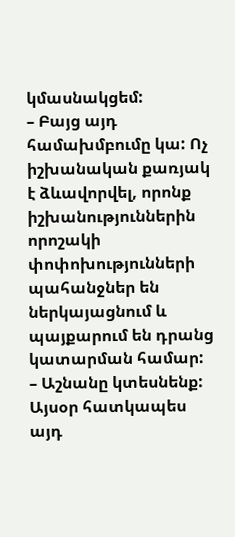կմասնակցեմ:
– Բայց այդ համախմբումը կա: Ոչ իշխանական քառյակ է ձևավորվել, որոնք իշխանություններին որոշակի փոփոխությունների պահանջներ են ներկայացնում և պայքարում են դրանց կատարման համար:
– Աշնանը կտեսնենք: Այսօր հատկապես այդ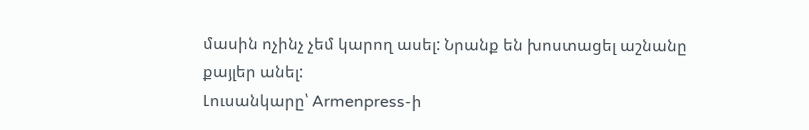մասին ոչինչ չեմ կարող ասել: Նրանք են խոստացել աշնանը քայլեր անել:
Լուսանկարը՝ Armenpress-ի